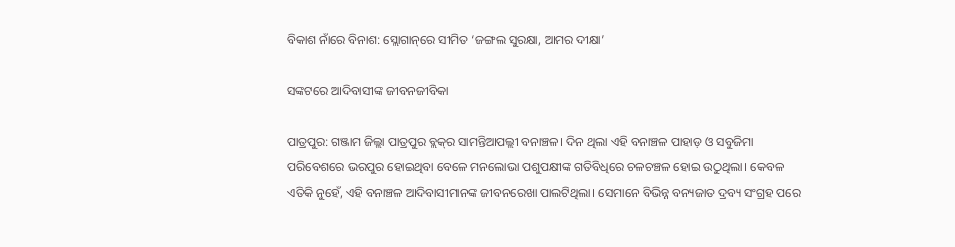ବିକାଶ ନାଁରେ ବିନାଶ: ସ୍ଲୋଗାନ୍‌ରେ ସୀମିତ ‘ଜଙ୍ଗଲ ସୁରକ୍ଷା, ଆମର ଦୀକ୍ଷା’

ସଙ୍କଟରେ ଆଦିବାସୀଙ୍କ ଜୀବନଜୀବିକା

ପାତ୍ରପୁର: ଗଞ୍ଜାମ ଜିଲ୍ଲା ପାତ୍ରପୁର ବ୍ଲକ୍‌ର ସାମନ୍ତିଆପଲ୍ଲୀ ବନାଞ୍ଚଳ। ଦିନ ଥିଲା ଏହି ବନାଞ୍ଚଳ ପାହାଡ଼ ଓ ସବୁଜିମା ପରିବେଶରେ ଭରପୁର ହୋଇଥିବା ବେଳେ ମନଲୋଭା ପଶୁପକ୍ଷୀଙ୍କ ଗତିବିଧିରେ ଚଳଚଞ୍ଚଳ ହୋଇ ଉଠୁଥିଲା। କେବଳ ଏତିକି ନୁହେଁ, ଏହି ବନାଞ୍ଚଳ ଆଦିବାସୀମାନଙ୍କ ଜୀବନରେଖା ପାଲଟିଥିଲା। ସେମାନେ ବିଭିନ୍ନ ବନ୍ୟଜାତ ଦ୍ରବ୍ୟ ସଂଗ୍ରହ ପରେ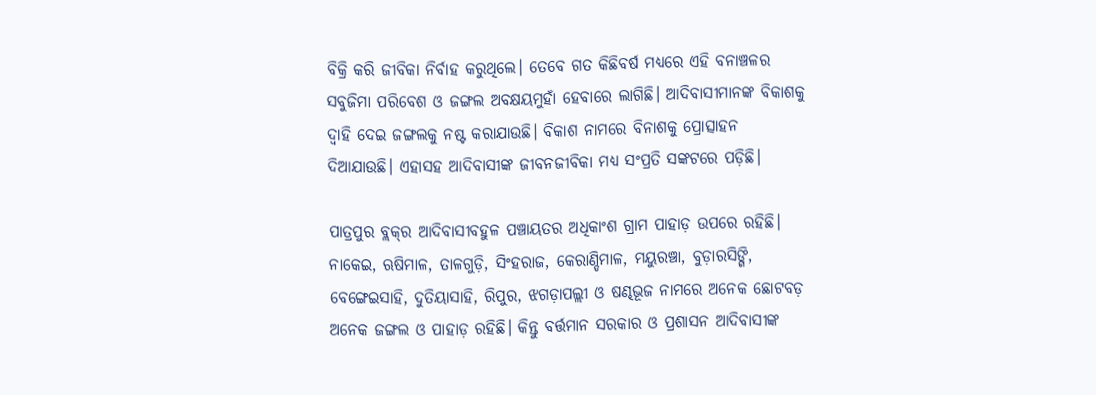ବିକ୍ରି କରି ଜୀବିକା ନିର୍ବାହ କରୁଥିଲେ। ତେବ‌େ ଗତ କିଛିବର୍ଷ ମଧ୍ୟରେ ଏହି ବନାଞ୍ଚଳର ସବୁଜିମା ପରିବେଶ ଓ ଜଙ୍ଗଲ ଅବକ୍ଷୟମୁହାଁ ହେବାରେ ଲାଗିଛି। ଆଦିବାସୀମାନଙ୍କ ବିକାଶକୁ ଦ୍ବାହି ଦେଇ ଜଙ୍ଗଲକୁ ନଷ୍ଟ କରାଯାଉଛି। ବିକାଶ ନାମରେ ବିନାଶକୁ ପ୍ରୋତ୍ସାହନ ଦିଆଯାଉଛି। ଏହାସହ ଆଦିବାସୀଙ୍କ ଜୀବନଜୀବିକା ମଧ୍ୟ ସଂପ୍ରତି ସଙ୍କଟରେ ପଡ଼ିଛି।

ପାତ୍ରପୁର ବ୍ଲକ୍‌ର ଆଦିବାସୀବହୁଳ ପଞ୍ଚାୟତର ଅଧିକାଂଶ ଗ୍ରାମ ପାହାଡ଼ ଉପରେ ରହିଛି। ନାକେଇ, ଋଷିମାଳ, ତାଳଗୁଡ଼ି, ସିଂହରାଜ, କେରାଣ୍ଡିମାଳ, ମୟୁରଞ୍ଚା, ବୁଡ଼ାରସିଙ୍ଗି, ବେଙ୍ଗେଇସାହି, ଦୁତିୟାସାହି, ରିପୁର, ଝଗଡ଼ାପଲ୍ଲୀ ଓ ଷଣ୍ଢଭୂଜ ନାମରେ ଅନେକ ଛୋଟବଡ଼ ଅନେକ ଜଙ୍ଗଲ ଓ ପାହାଡ଼ ରହିଛି। କିନ୍ତୁ ବର୍ତ୍ତମାନ ସରକାର ଓ ପ୍ରଶାସନ ଆଦିବାସୀଙ୍କ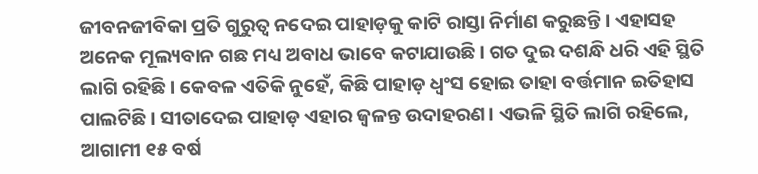ଜୀବନଜୀବିକା ପ୍ରତି ଗୁରୁତ୍ବ ‌ନଦେଇ ପାହାଡ଼କୁ କାଟି ରାସ୍ତା ନିର୍ମାଣ କରୁଛନ୍ତି। ଏହାସହ ଅନେକ ମୂଲ୍ୟବାନ ଗଛ ମଧ୍ୟ ଅବାଧ ଭାବେ କଟାଯାଉଛି। ଗତ ଦୁଇ ଦଶନ୍ଧି ଧରି ଏହି ସ୍ଥିତି ଲାଗି ରହିଛି। କେବଳ ଏତିକି ନୁହେଁ, କିଛି ପାହାଡ଼ ଧ୍ବଂସ ହୋଇ ତାହା ବର୍ତ୍ତମାନ ଇତିହାସ ପାଲଟିଛି। ସୀତାଦେଇ ପାହାଡ଼ ଏହାର ଜ୍ବଳନ୍ତ ଉଦାହରଣ। ଏଭଳି ସ୍ଥିତି ଲାଗି ରହିଲେ, ଆଗାମୀ ୧୫ ବର୍ଷ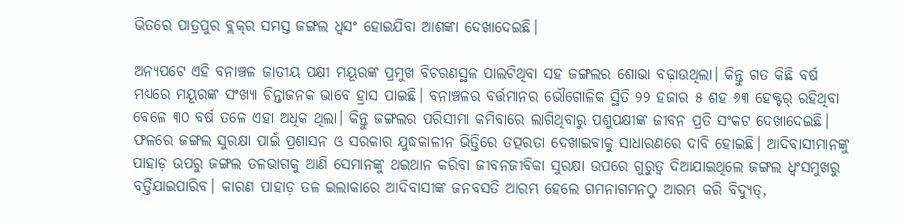ଭିତରେ ପାତ୍ରପୁର ବ୍ଲକ୍‌ର ସମସ୍ତ ଜଙ୍ଗଲ ଧ୍ବସଂ ହୋଇଯିବା ଆଶଙ୍କା ଦେଖାଦେଇଛି।

ଅନ୍ୟପଟେ ଏହି ବନାଞ୍ଚଳ ଜାତୀୟ ପକ୍ଷୀ ମୟୂରଙ୍କ ପ୍ରମୁଖ ବିଚରଣସ୍ଥଳ ପାଲଟିଥିବା ସହ ଜଙ୍ଗଲର ଶୋଭା ବଢ଼ାଉଥିଲା। କିନ୍ତୁ ଗତ କିଛି ବର୍ଷ ମଧ୍ୟରେ ମୟୂରଙ୍କ ସଂଖ୍ୟା ଚିନ୍ତାଜନକ ଭାବେ ହ୍ରାସ ପାଇଛି। ବନାଞ୍ଚଳର ବର୍ତ୍ତମାନର ଭୌଗୋଳିକ ସ୍ଥିତି ୨୨ ହଜାର ୫ ଶହ ୬୩ ହେକ୍ଟର୍ ରହିଥିବା ବେଳେ ୩୦ ବର୍ଷ ତଳେ ଏହା ଅଧିକ ଥିଲା। କିନ୍ତୁ ଜଙ୍ଗଲର ପରିସୀମା କମିବାରେ ଲାଗିଥିବାରୁ ପଶୁପକ୍ଷୀଙ୍କ ଜୀବନ ପ୍ରତି ସଂକଟ ଦେଖାଦେଇଛି।
ଫଳରେ ଜଙ୍ଗଲ ସୁରକ୍ଷା ପାଇଁ ପ୍ରଶାସନ ଓ ସରକାର ଯୁଦ୍ଧକାଳୀନ ଭିତ୍ତିରେ ତତ୍ପରତା ଦେଖାଇବାକୁ ସାଧାରଣରେ ଦାବି ହୋଇଛି। ଆଦିବାସୀମାନଙ୍କୁ ପାହାଡ଼ ଉପରୁ ଜଙ୍ଗଲ ତଳଭାଗକୁ ଆଣି ସେମାନଙ୍କୁ ଥଇଥାନ କରିବା ଜୀବନଜୀବିକା ସୁରକ୍ଷା ଉପରେ ଗୁରୁତ୍ୱ ଦିଆଯାଇଥିଲେ ଜଙ୍ଗଲ ଧ୍ୱଂସମୁଖରୁ ବର୍ତ୍ତିଯାଇପାରିବ। କାରଣ ପାହାଡ଼ ତଳ ଇଲାକାରେ ଆଦିବାସୀଙ୍କ ଜନବସତି ଆରମ୍ଭ ହେଲେ ଗମନାଗମନଠୁ ଆରମ୍ଭ କରି ବିଦ୍ୟୁତ୍,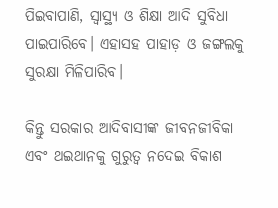ପିଇବାପାଣି, ସ୍ବାସ୍ଥ୍ୟ ଓ ଶିକ୍ଷା ଆଦି ସୁବିଧା ପାଇପାରିବେ। ଏହାସହ ପାହାଡ଼ ଓ ଜଙ୍ଗଲକୁ ସୁରକ୍ଷା ମିଳିପାରିବ।

କିନ୍ତୁ ସରକାର ଆଦିବାସୀଙ୍କ ଜୀବନଜୀବିକା ଏବଂ ଥଇଥାନକୁ ଗୁରୁତ୍ବ ନଦେଇ ବିକାଶ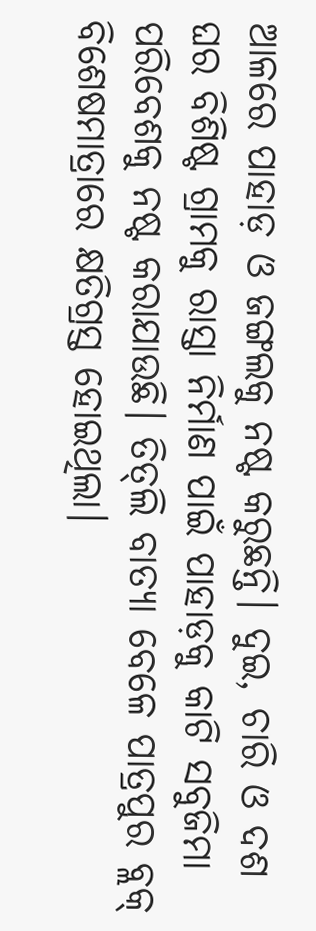ଆଳରେ ପାହାଡ଼ ଓ ଜଙ୍ଗଲକୁ ନଷ୍ଟ କରୁଛନ୍ତି। ଦୁଇ, ଚାରି ଓ ଦଶ ଘର ବିଶିଷ୍ଟ ଗ୍ରାମକୁ ରାସ୍ତା ନିର୍ମାଣ ପାଇଁ ପାହାଡ଼କୁ କାଟି ସବୁଜିମା ପରିବେଶକୁ ନଷ୍ଟ କରାଯାଉଛି। ତିତ୍‌ଲି ବାତ୍ୟା ବେଳେ ପାତ୍ରପୁର ବ୍ଲକ୍ ବିଶେଷମାତ୍ରାରେ କ୍ଷତିଗ୍ରସ୍ତ ହୋଇଥିଲା।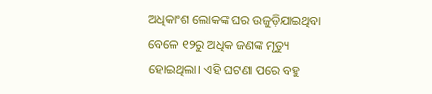ଅଧିକାଂଶ ଲୋକଙ୍କ ଘର ଉଜୁଡ଼ିଯାଇଥିବା ବେଳ‌େ ୧୨ରୁ ଅଧିକ ଜଣଙ୍କ ମୃତ୍ୟୁ ହୋଇଥିଲା। ଏହି ଘଟଣା ପରେ ବହୁ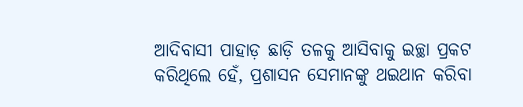ଆଦିବାସୀ ପାହାଡ଼ ଛାଡ଼ି ତଳକୁ ଆସିବାକୁ ଇଚ୍ଛା ପ୍ରକଟ କରିଥିଲେ ହେଁ, ପ୍ରଶାସନ ସେମାନଙ୍କୁ ଥଇଥାନ କରିବା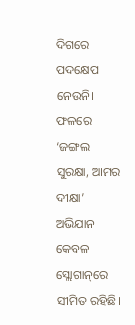ଦିଗରେ ପଦକ୍ଷେପ ନେଉନି। ଫଳରେ ‘ଜଙ୍ଗଲ ସୁରକ୍ଷା, ଆମର ଦୀକ୍ଷା’ ଅଭିଯାନ କେବଳ ସ୍ଲୋଗାନ୍‌‌ରେ ସୀମିତ ରହିଛି।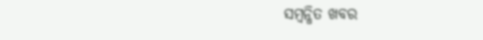ସମ୍ବନ୍ଧିତ ଖବର